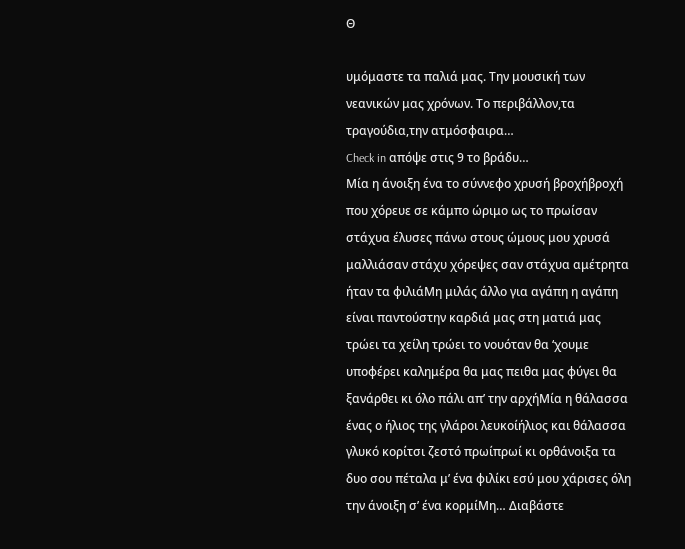Θ

υμόμαστε τα παλιά μας. Την μουσική των νεανικών μας χρόνων. Το περιβάλλον,τα τραγούδια,την ατμόσφαιρα…
Check in απόψε στις 9 το βράδυ…
Μία η άνοιξη ένα το σύννεφο χρυσή βροχήβροχή που χόρευε σε κάμπο ώριμο ως το πρωίσαν στάχυα έλυσες πάνω στους ώμους μου χρυσά μαλλιάσαν στάχυ χόρεψες σαν στάχυα αμέτρητα ήταν τα φιλιάΜη μιλάς άλλο για αγάπη η αγάπη είναι παντούστην καρδιά μας στη ματιά μας τρώει τα χείλη τρώει το νουόταν θα ‘χουμε υποφέρει καλημέρα θα μας πειθα μας φύγει θα ξανάρθει κι όλο πάλι απ’ την αρχήΜία η θάλασσα ένας ο ήλιος της γλάροι λευκοίήλιος και θάλασσα γλυκό κορίτσι ζεστό πρωίπρωί κι ορθάνοιξα τα δυο σου πέταλα μ’ ένα φιλίκι εσύ μου χάρισες όλη την άνοιξη σ’ ένα κορμίΜη… Διαβάστε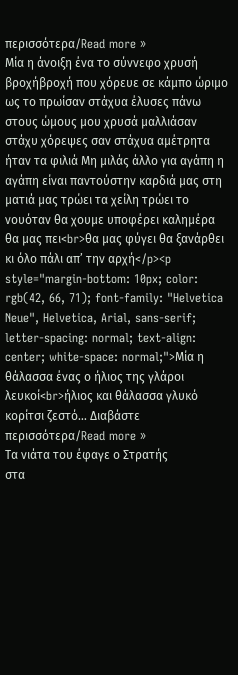περισσότερα/Read more »
Μία η άνοιξη ένα το σύννεφο χρυσή βροχήβροχή που χόρευε σε κάμπο ώριμο ως το πρωίσαν στάχυα έλυσες πάνω στους ώμους μου χρυσά μαλλιάσαν στάχυ χόρεψες σαν στάχυα αμέτρητα ήταν τα φιλιά Μη μιλάς άλλο για αγάπη η αγάπη είναι παντούστην καρδιά μας στη ματιά μας τρώει τα χείλη τρώει το νουόταν θα χουμε υποφέρει καλημέρα θα μας πει<br>θα μας φύγει θα ξανάρθει κι όλο πάλι απ’ την αρχή</p><p style="margin-bottom: 10px; color: rgb(42, 66, 71); font-family: "Helvetica Neue", Helvetica, Arial, sans-serif; letter-spacing: normal; text-align: center; white-space: normal;">Μία η θάλασσα ένας ο ήλιος της γλάροι λευκοί<br>ήλιος και θάλασσα γλυκό κορίτσι ζεστό… Διαβάστε περισσότερα/Read more »
Tα νιάτα του έφαγε ο Στρατής
στα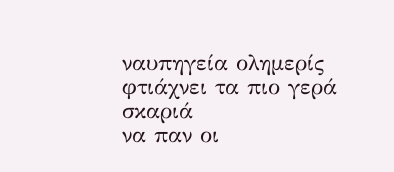ναυπηγεία ολημερίς
φτιάχνει τα πιο γερά σκαριά
να παν οι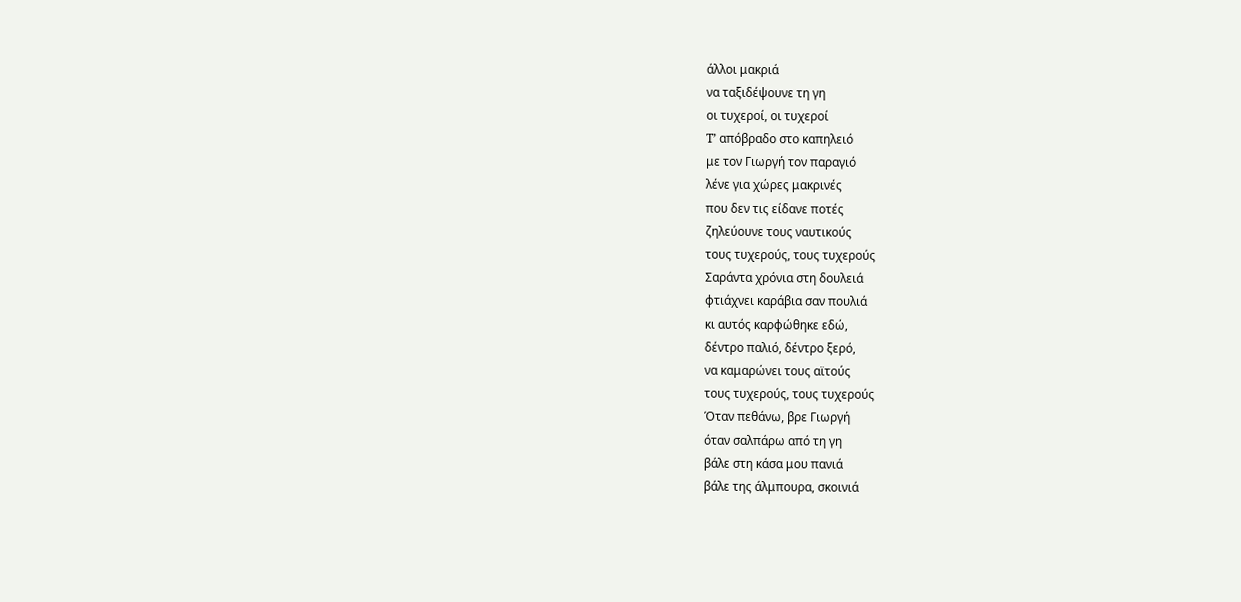άλλοι μακριά
να ταξιδέψουνε τη γη
οι τυχεροί, οι τυχεροί
T’ απόβραδο στο καπηλειό
με τον Γιωργή τον παραγιό
λένε για χώρες μακρινές
που δεν τις είδανε ποτές
ζηλεύουνε τους ναυτικούς
τους τυχερούς, τους τυχερούς
Σαράντα χρόνια στη δουλειά
φτιάχνει καράβια σαν πουλιά
κι αυτός καρφώθηκε εδώ,
δέντρο παλιό, δέντρο ξερό,
να καμαρώνει τους αϊτούς
τους τυχερούς, τους τυχερούς
Όταν πεθάνω, βρε Γιωργή
όταν σαλπάρω από τη γη
βάλε στη κάσα μου πανιά
βάλε της άλμπουρα, σκοινιά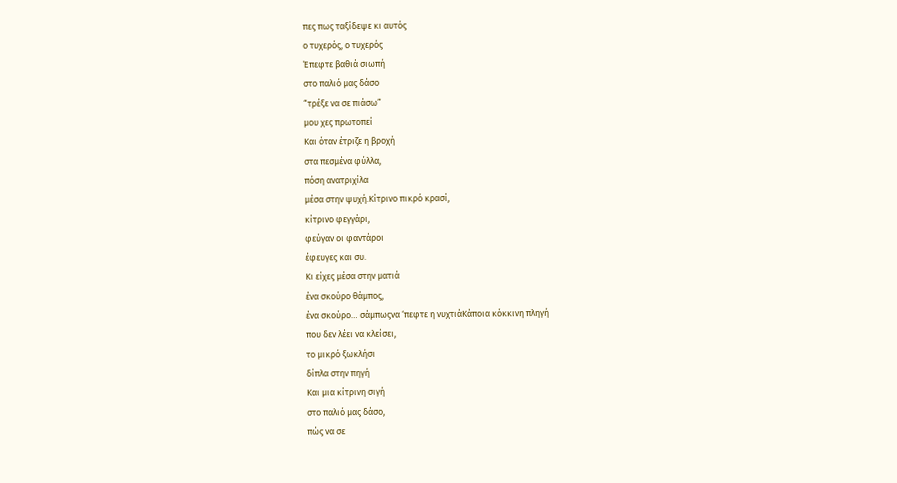πες πως ταξίδεψε κι αυτός
ο τυχερός, ο τυχερός
Έπεφτε βαθιά σιωπή
στο παλιό μας δάσο
“τρέξε να σε πιάσω”
μου χες πρωτοπεί
Και όταν έτριζε η βροχή
στα πεσμένα φύλλα,
πόση ανατριχίλα
μέσα στην ψυχή.Κίτρινο πικρό κρασί,
κίτρινο φεγγάρι,
φεύγαν οι φαντάροι
έφευγες και συ.
Κι είχες μέσα στην ματιά
ένα σκούρο θάμπος,
ένα σκούρο… σάμπωςνα ‘πεφτε η νυχτιάΚάποια κόκκινη πληγή
που δεν λέει να κλείσει,
το μικρό ξωκλήσι
δίπλα στην πηγή
Και μια κίτρινη σιγή
στο παλιό μας δάσο,
πώς να σε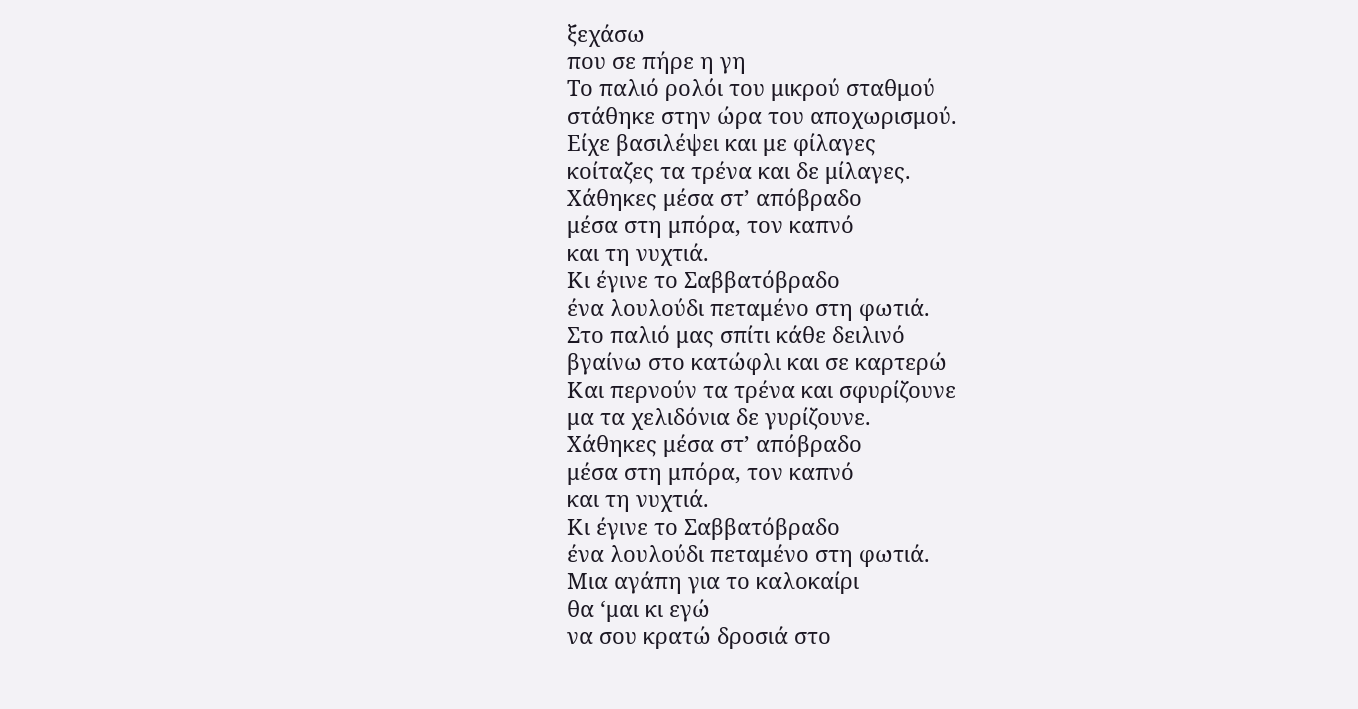ξεχάσω
που σε πήρε η γη
Το παλιό ρολόι του μικρού σταθμού
στάθηκε στην ώρα του αποχωρισμού.
Είχε βασιλέψει και με φίλαγες
κοίταζες τα τρένα και δε μίλαγες.
Χάθηκες μέσα στ’ απόβραδο
μέσα στη μπόρα, τον καπνό
και τη νυχτιά.
Κι έγινε το Σαββατόβραδο
ένα λουλούδι πεταμένο στη φωτιά.
Στο παλιό μας σπίτι κάθε δειλινό
βγαίνω στο κατώφλι και σε καρτερώ
Και περνούν τα τρένα και σφυρίζουνε
μα τα χελιδόνια δε γυρίζουνε.
Χάθηκες μέσα στ’ απόβραδο
μέσα στη μπόρα, τον καπνό
και τη νυχτιά.
Κι έγινε το Σαββατόβραδο
ένα λουλούδι πεταμένο στη φωτιά.
Μια αγάπη για το καλοκαίρι
θα ‘μαι κι εγώ
να σου κρατώ δροσιά στο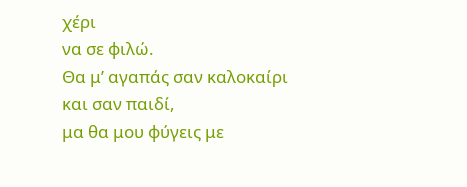χέρι
να σε φιλώ.
Θα μ’ αγαπάς σαν καλοκαίρι
και σαν παιδί,
μα θα μου φύγεις με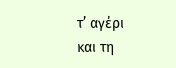τ’ αγέρι
και τη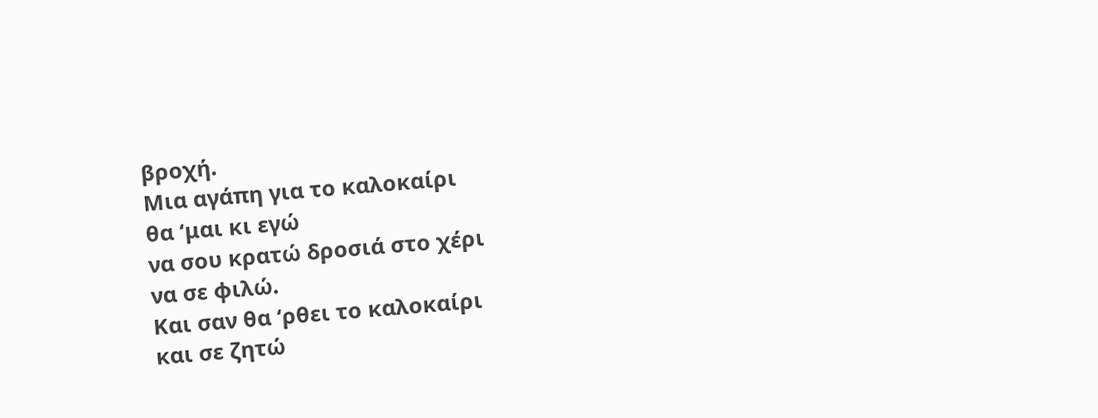βροχή.
Μια αγάπη για το καλοκαίρι
θα ‘μαι κι εγώ
να σου κρατώ δροσιά στο χέρι
να σε φιλώ.
Και σαν θα ‘ρθει το καλοκαίρι
και σε ζητώ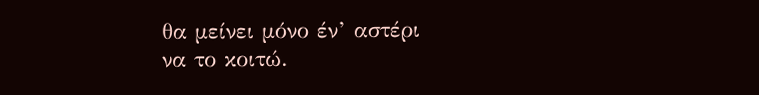θα μείνει μόνο έν’ αστέρι
να το κοιτώ.